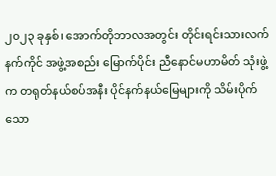၂၀၂၃ ခုနှစ်၊ အောက်တိုဘာလအတွင်း တိုင်းရင်းသားလက်နက်ကိုင် အဖွဲ့အစည်း မြောက်ပိုင်း ညီနောင်မဟာမိတ် သုံးဖွဲ့က တရုတ်နယ်စပ်အနီး ပိုင်နက်နယ်မြေများကို သိမ်းပိုက်သော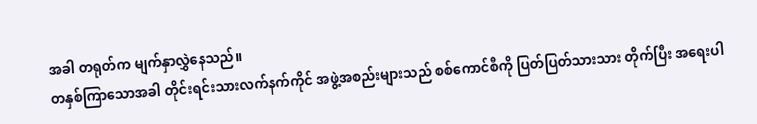အခါ တရုတ်က မျက်နှာလွှဲနေသည်။
တနှစ်ကြာသောအခါ တိုင်းရင်းသားလက်နက်ကိုင် အဖွဲ့အစည်းများသည် စစ်ကောင်စီကို ပြတ်ပြတ်သားသား တိုက်ပြီး အရေးပါ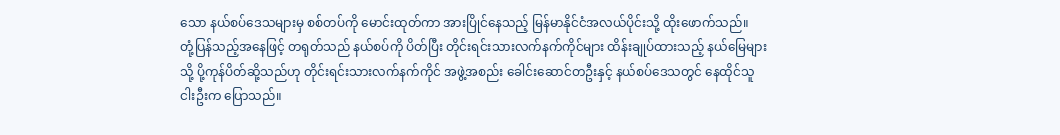သော နယ်စပ်ဒေသများမှ စစ်တပ်ကို မောင်းထုတ်ကာ အားပြိုင်နေသည့် မြန်မာနိုင်ငံအလယ်ပိုင်းသို့ ထိုးဖောက်သည်။
တုံ့ပြန်သည့်အနေဖြင့် တရုတ်သည် နယ်စပ်ကို ပိတ်ပြီး တိုင်းရင်းသားလက်နက်ကိုင်များ ထိန်းချုပ်ထားသည့် နယ်မြေများသို့ ပို့ကုန်ပိတ်ဆို့သည်ဟု တိုင်းရင်းသားလက်နက်ကိုင် အဖွဲ့အစည်း ခေါင်းဆောင်တဦးနှင့် နယ်စပ်ဒေသတွင် နေထိုင်သူ ငါးဦးက ပြောသည်။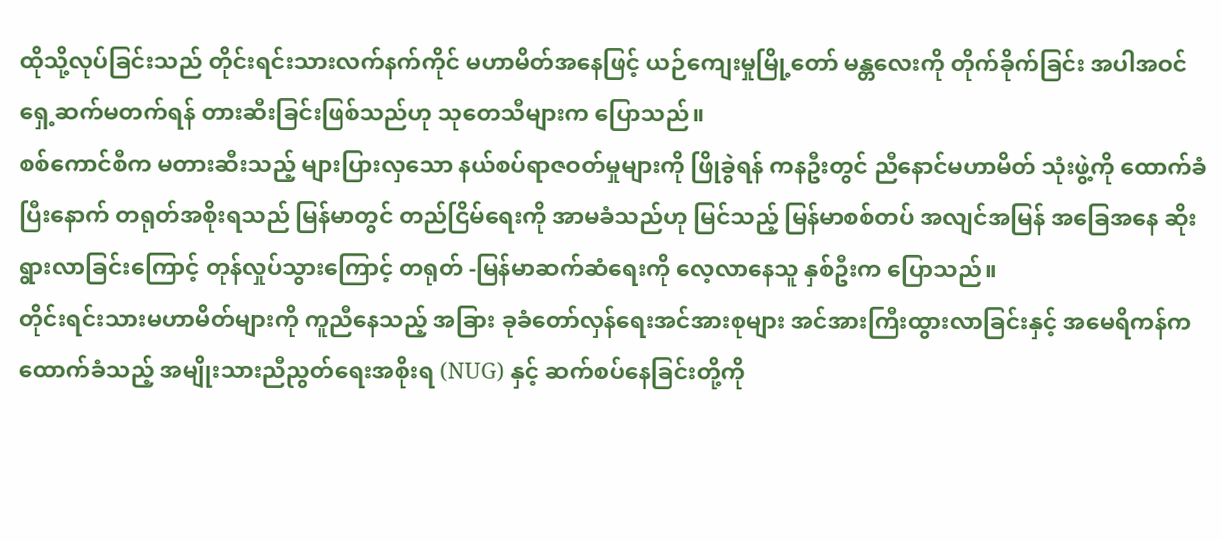ထိုသို့လုပ်ခြင်းသည် တိုင်းရင်းသားလက်နက်ကိုင် မဟာမိတ်အနေဖြင့် ယဉ်ကျေးမှုမြို့တော် မန္တလေးကို တိုက်ခိုက်ခြင်း အပါအဝင် ရှေ့ဆက်မတက်ရန် တားဆီးခြင်းဖြစ်သည်ဟု သုတေသီများက ပြောသည်။
စစ်ကောင်စီက မတားဆီးသည့် များပြားလှသော နယ်စပ်ရာဇဝတ်မှုများကို ဖြိုခွဲရန် ကနဦးတွင် ညီနောင်မဟာမိတ် သုံးဖွဲ့ကို ထောက်ခံပြီးနောက် တရုတ်အစိုးရသည် မြန်မာတွင် တည်ငြိမ်ရေးကို အာမခံသည်ဟု မြင်သည့် မြန်မာစစ်တပ် အလျင်အမြန် အခြေအနေ ဆိုးရွားလာခြင်းကြောင့် တုန်လှုပ်သွားကြောင့် တရုတ် -မြန်မာဆက်ဆံရေးကို လေ့လာနေသူ နှစ်ဦးက ပြောသည်။
တိုင်းရင်းသားမဟာမိတ်များကို ကူညီနေသည့် အခြား ခုခံတော်လှန်ရေးအင်အားစုများ အင်အားကြီးထွားလာခြင်းနှင့် အမေရိကန်က ထောက်ခံသည့် အမျိုးသားညီညွတ်ရေးအစိုးရ (NUG) နှင့် ဆက်စပ်နေခြင်းတို့ကို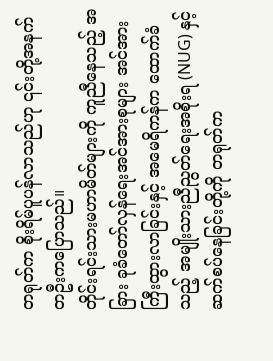တရုတ်က စိုးရိမ်ပူပန်လာသည်ဟု ၎င်းတို့အနက် တဦးကပြောသည်။
တိုင်းရင်းသားမဟာမိတ်များကို ကူညီနေသည့် အခြား ခုခံတော်လှန်ရေးအင်အားစုများ အင်အားကြီးထွားလာခြင်းနှင့် အမေရိကန်က ထောက်ခံသည့် အမျိုးသားညီညွတ်ရေးအစိုးရ (NUG) နှင့် ဆက်စပ်နေခြင်းတို့ကို တရုတ်က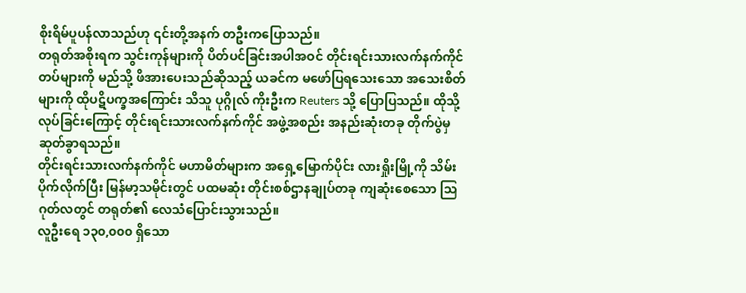စိုးရိမ်ပူပန်လာသည်ဟု ၎င်းတို့အနက် တဦးကပြောသည်။
တရုတ်အစိုးရက သွင်းကုန်များကို ပိတ်ပင်ခြင်းအပါအဝင် တိုင်းရင်းသားလက်နက်ကိုင်တပ်များကို မည်သို့ ဖိအားပေးသည်ဆိုသည့် ယခင်က မဖော်ပြရသေးသော အသေးစိတ်များကို ထိုပဋိပက္ခအကြောင်း သိသူ ပုဂ္ဂိုလ် ကိုးဦးက Reuters သို့ ပြောပြသည်။ ထိုသို့လုပ်ခြင်းကြောင့် တိုင်းရင်းသားလက်နက်ကိုင် အဖွဲ့အစည်း အနည်းဆုံးတခု တိုက်ပွဲမှ ဆုတ်ခွာရသည်။
တိုင်းရင်းသားလက်နက်ကိုင် မဟာမိတ်များက အရှေ့မြောက်ပိုင်း လားရှိုးမြို့ကို သိမ်းပိုက်လိုက်ပြီး မြန်မာ့သမိုင်းတွင် ပထမဆုံး တိုင်းစစ်ဌာနချုပ်တခု ကျဆုံးစေသော သြဂုတ်လတွင် တရုတ်၏ လေသံပြောင်းသွားသည်။
လူဦးရေ ၁၃၀,၀၀၀ ရှိသော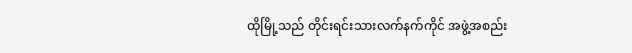ထိုမြို့သည် တိုင်းရင်းသားလက်နက်ကိုင် အဖွဲ့အစည်း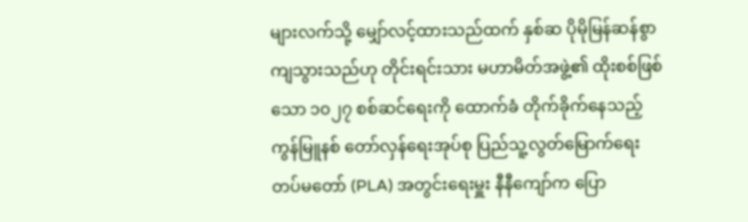များလက်သို့ မျှော်လင့်ထားသည်ထက် နှစ်ဆ ပိုမိုမြန်ဆန်စွာ ကျသွားသည်ဟု တိုင်းရင်းသား မဟာမိတ်အဖွဲ့၏ ထိုးစစ်ဖြစ်သော ၁၀၂၇ စစ်ဆင်ရေးကို ထောက်ခံ တိုက်ခိုက်နေသည့် ကွန်မြူနစ် တော်လှန်ရေးအုပ်စု ပြည်သူ့လွတ်မြောက်ရေး တပ်မတော် (PLA) အတွင်းရေးမှူး နီနီကျော်က ပြော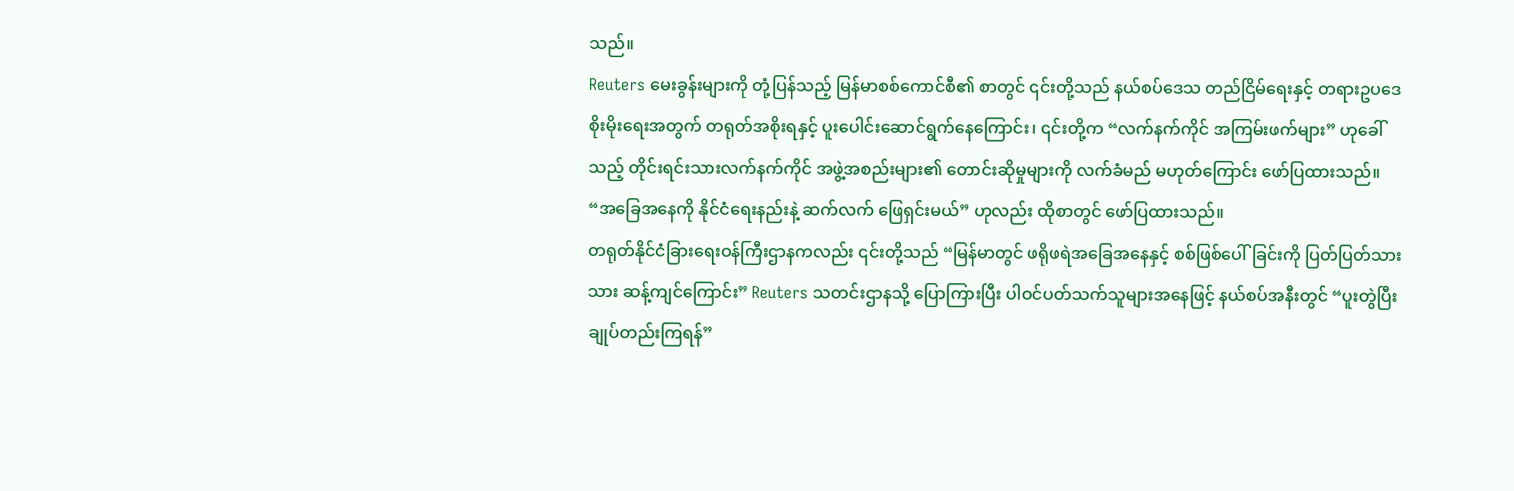သည်။
Reuters မေးခွန်းများကို တုံ့ပြန်သည့် မြန်မာစစ်ကောင်စီ၏ စာတွင် ၎င်းတို့သည် နယ်စပ်ဒေသ တည်ငြိမ်ရေးနှင့် တရားဥပဒေ စိုးမိုးရေးအတွက် တရုတ်အစိုးရနှင့် ပူးပေါင်းဆောင်ရွက်နေကြောင်း၊ ၎င်းတို့က “လက်နက်ကိုင် အကြမ်းဖက်များ” ဟုခေါ်သည့် တိုင်းရင်းသားလက်နက်ကိုင် အဖွဲ့အစည်းများ၏ တောင်းဆိုမှုများကို လက်ခံမည် မဟုတ်ကြောင်း ဖော်ပြထားသည်။
“အခြေအနေကို နိုင်ငံရေးနည်းနဲ့ ဆက်လက် ဖြေရှင်းမယ်” ဟုလည်း ထိုစာတွင် ဖော်ပြထားသည်။
တရုတ်နိုင်ငံခြားရေးဝန်ကြီးဌာနကလည်း ၎င်းတို့သည် “မြန်မာတွင် ဖရိုဖရဲအခြေအနေနှင့် စစ်ဖြစ်ပေါ်ခြင်းကို ပြတ်ပြတ်သားသား ဆန့်ကျင်ကြောင်း” Reuters သတင်းဌာနသို့ ပြောကြားပြီး ပါဝင်ပတ်သက်သူများအနေဖြင့် နယ်စပ်အနီးတွင် “ပူးတွဲပြီး ချုပ်တည်းကြရန်”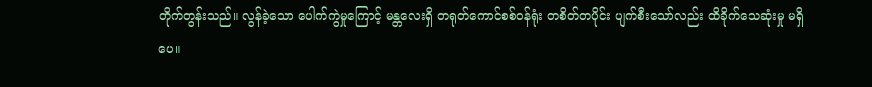တိုက်တွန်းသည်။ လွန်ခဲ့သော ပေါက်ကွဲမှုကြောင့် မန္တလေးရှိ တရုတ်ကောင်စစ်ဝန်ရုံး တစိတ်တပိုင်း ပျက်စီးသော်လည်း ထိခိုက်သေဆုံးမှု မရှိပေ။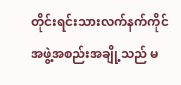တိုင်းရင်းသားလက်နက်ကိုင် အဖွဲ့အစည်းအချို့သည် မ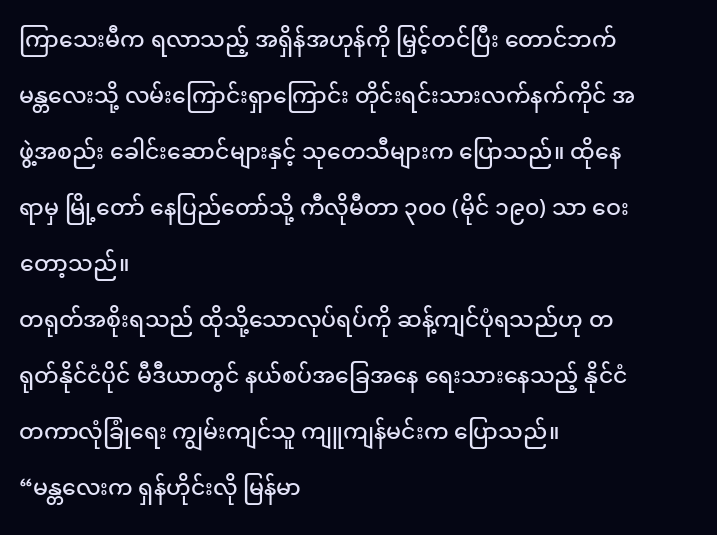ကြာသေးမီက ရလာသည့် အရှိန်အဟုန်ကို မြှင့်တင်ပြီး တောင်ဘက် မန္တလေးသို့ လမ်းကြောင်းရှာကြောင်း တိုင်းရင်းသားလက်နက်ကိုင် အဖွဲ့အစည်း ခေါင်းဆောင်များနှင့် သုတေသီများက ပြောသည်။ ထိုနေရာမှ မြို့တော် နေပြည်တော်သို့ ကီလိုမီတာ ၃၀၀ (မိုင် ၁၉၀) သာ ဝေးတော့သည်။
တရုတ်အစိုးရသည် ထိုသို့သောလုပ်ရပ်ကို ဆန့်ကျင်ပုံရသည်ဟု တရုတ်နိုင်ငံပိုင် မီဒီယာတွင် နယ်စပ်အခြေအနေ ရေးသားနေသည့် နိုင်ငံတကာလုံခြုံရေး ကျွမ်းကျင်သူ ကျူကျန်မင်းက ပြောသည်။
“မန္တလေးက ရှန်ဟိုင်းလို မြန်မာ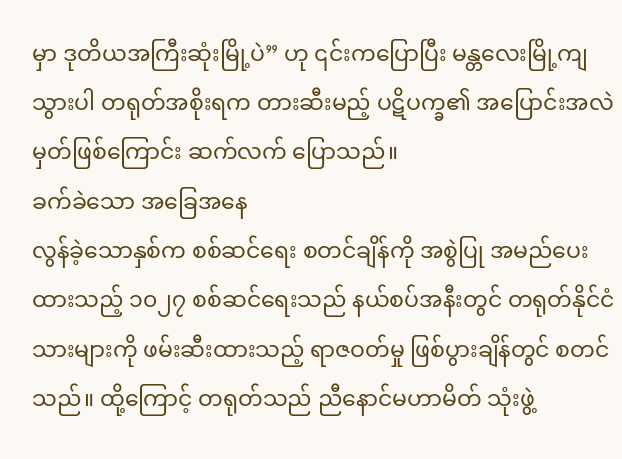မှာ ဒုတိယအကြီးဆုံးမြို့ပဲ” ဟု ၎င်းကပြောပြီး မန္တလေးမြို့ကျသွားပါ တရုတ်အစိုးရက တားဆီးမည့် ပဋိပက္ခ၏ အပြောင်းအလဲမှတ်ဖြစ်ကြောင်း ဆက်လက် ပြောသည်။
ခက်ခဲသော အခြေအနေ
လွန်ခဲ့သောနှစ်က စစ်ဆင်ရေး စတင်ချိန်ကို အစွဲပြု အမည်ပေးထားသည့် ၁၀၂၇ စစ်ဆင်ရေးသည် နယ်စပ်အနီးတွင် တရုတ်နိုင်ငံသားများကို ဖမ်းဆီးထားသည့် ရာဇဝတ်မှု ဖြစ်ပွားချိန်တွင် စတင်သည်။ ထို့ကြောင့် တရုတ်သည် ညီနောင်မဟာမိတ် သုံးဖွဲ့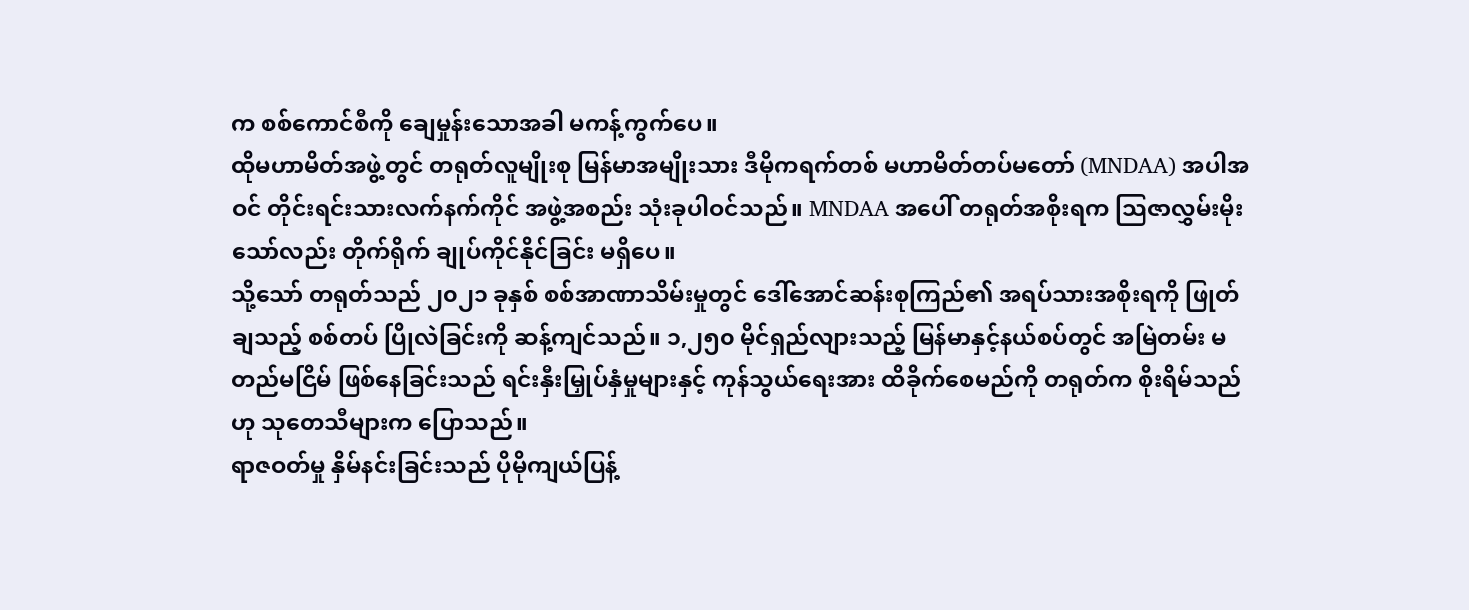က စစ်ကောင်စီကို ချေမှုန်းသောအခါ မကန့်ကွက်ပေ။
ထိုမဟာမိတ်အဖွဲ့တွင် တရုတ်လူမျိုးစု မြန်မာအမျိုးသား ဒီမိုကရက်တစ် မဟာမိတ်တပ်မတော် (MNDAA) အပါအဝင် တိုင်းရင်းသားလက်နက်ကိုင် အဖွဲ့အစည်း သုံးခုပါဝင်သည်။ MNDAA အပေါ် တရုတ်အစိုးရက သြဇာလွှမ်းမိုးသော်လည်း တိုက်ရိုက် ချုပ်ကိုင်နိုင်ခြင်း မရှိပေ။
သို့သော် တရုတ်သည် ၂၀၂၁ ခုနှစ် စစ်အာဏာသိမ်းမှုတွင် ဒေါ်အောင်ဆန်းစုကြည်၏ အရပ်သားအစိုးရကို ဖြုတ်ချသည့် စစ်တပ် ပြိုလဲခြင်းကို ဆန့်ကျင်သည်။ ၁,၂၅၀ မိုင်ရှည်လျားသည့် မြန်မာနှင့်နယ်စပ်တွင် အမြဲတမ်း မတည်မငြိမ် ဖြစ်နေခြင်းသည် ရင်းနှီးမြှုပ်နှံမှုများနှင့် ကုန်သွယ်ရေးအား ထိခိုက်စေမည်ကို တရုတ်က စိုးရိမ်သည်ဟု သုတေသီများက ပြောသည်။
ရာဇဝတ်မှု နှိမ်နင်းခြင်းသည် ပိုမိုကျယ်ပြန့်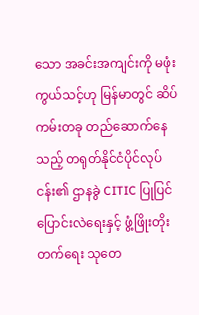သော အခင်းအကျင်းကို မဖုံးကွယ်သင့်ဟု မြန်မာတွင် ဆိပ်ကမ်းတခု တည်ဆောက်နေသည့် တရုတ်နိုင်ငံပိုင်လုပ်ငန်း၏ ဌာနခွဲ CITIC ပြုပြင်ပြောင်းလဲရေးနှင့် ဖွံ့ဖြိုးတိုးတက်ရေး သုတေ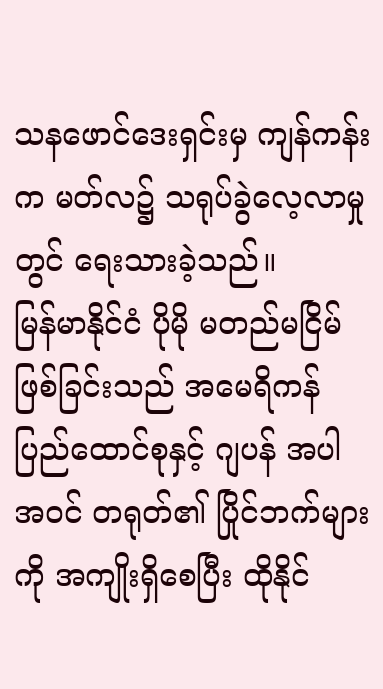သနဖောင်ဒေးရှင်းမှ ကျန်ကန်းက မတ်လ၌ သရုပ်ခွဲလေ့လာမှုတွင် ရေးသားခဲ့သည်။
မြန်မာနိုင်ငံ ပိုမို မတည်မငြိမ်ဖြစ်ခြင်းသည် အမေရိကန် ပြည်ထောင်စုနှင့် ဂျပန် အပါအဝင် တရုတ်၏ ပြိုင်ဘက်များကို အကျိုးရှိစေပြီး ထိုနိုင်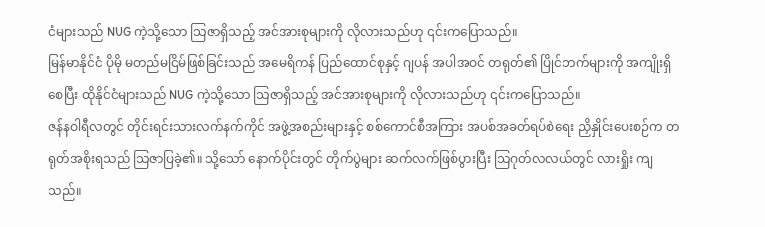ငံများသည် NUG ကဲ့သို့သော သြဇာရှိသည့် အင်အားစုများကို လိုလားသည်ဟု ၎င်းကပြောသည်။
မြန်မာနိုင်ငံ ပိုမို မတည်မငြိမ်ဖြစ်ခြင်းသည် အမေရိကန် ပြည်ထောင်စုနှင့် ဂျပန် အပါအဝင် တရုတ်၏ ပြိုင်ဘက်များကို အကျိုးရှိစေပြီး ထိုနိုင်ငံများသည် NUG ကဲ့သို့သော သြဇာရှိသည့် အင်အားစုများကို လိုလားသည်ဟု ၎င်းကပြောသည်။
ဇန်နဝါရီလတွင် တိုင်းရင်းသားလက်နက်ကိုင် အဖွဲ့အစည်းများနှင့် စစ်ကောင်စီအကြား အပစ်အခတ်ရပ်စဲရေး ညှိနှိုင်းပေးစဉ်က တရုတ်အစိုးရသည် သြဇာပြခဲ့၏။ သို့သော် နောက်ပိုင်းတွင် တိုက်ပွဲများ ဆက်လက်ဖြစ်ပွားပြီး သြဂုတ်လလယ်တွင် လားရှိုး ကျသည်။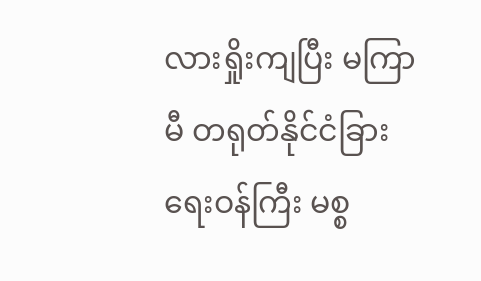လားရှိုးကျပြီး မကြာမီ တရုတ်နိုင်ငံခြားရေးဝန်ကြီး မစ္စ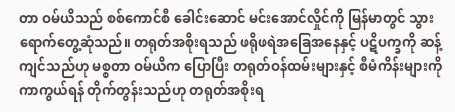တာ ဝမ်ယိသည် စစ်ကောင်စီ ခေါင်းဆောင် မင်းအောင်လှိုင်ကို မြန်မာတွင် သွားရောက်တွေ့ဆုံသည်။ တရုတ်အစိုးရသည် ဖရိုဖရဲအခြေအနေနှင့် ပဋိပက္ခကို ဆန့်ကျင်သည်ဟု မစ္စတာ ဝမ်ယိက ပြောပြီး တရုတ်ဝန်ထမ်းများနှင့် စီမံကိန်းများကို ကာကွယ်ရန် တိုက်တွန်းသည်ဟု တရုတ်အစိုးရ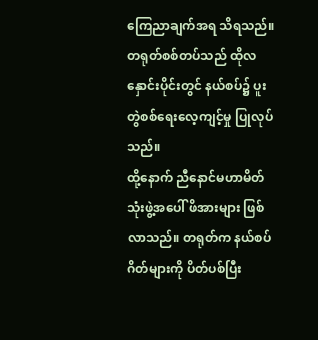ကြေညာချက်အရ သိရသည်။ တရုတ်စစ်တပ်သည် ထိုလနှောင်းပိုင်းတွင် နယ်စပ်၌ ပူးတွဲစစ်ရေးလေ့ကျင့်မှု ပြုလုပ်သည်။
ထို့နောက် ညီနောင်မဟာမိတ် သုံးဖွဲ့အပေါ် ဖိအားများ ဖြစ်လာသည်။ တရုတ်က နယ်စပ်ဂိတ်များကို ပိတ်ပစ်ပြီး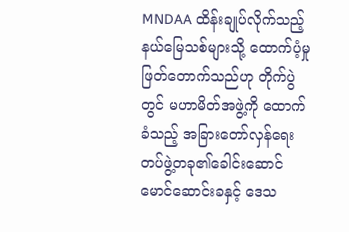MNDAA ထိန်းချုပ်လိုက်သည့် နယ်မြေသစ်များသို့ ထောက်ပံ့မှု ဖြတ်တောက်သည်ဟု တိုက်ပွဲတွင် မဟာမိတ်အဖွဲ့ကို ထောက်ခံသည့် အခြားတော်လှန်ရေး တပ်ဖွဲ့တခု၏ခေါင်းဆောင် မောင်ဆောင်းခနှင့် ဒေသ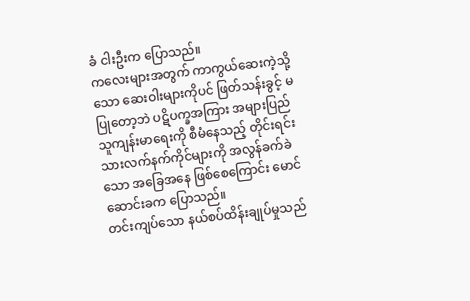ခံ ငါးဦးက ပြောသည်။
ကလေးများအတွက် ကာကွယ်ဆေးကဲ့သို့သော ဆေးဝါးများကိုပင် ဖြတ်သန်းခွင့် မပြုတော့ဘဲ ပဋိပက္ခအကြား အများပြည်သူကျန်းမာရေးကို စီမံနေသည့် တိုင်းရင်းသားလက်နက်ကိုင်များကို အလွန်ခက်ခဲသော အခြေအနေ ဖြစ်စေကြောင်း မောင်ဆောင်းခက ပြောသည်။
တင်းကျပ်သော နယ်စပ်ထိန်းချုပ်မှုသည်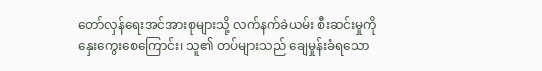တော်လှန်ရေးအင်အားစုများသို့ လက်နက်ခဲယမ်း စီးဆင်းမှုကို နှေးကွေးစေကြောင်း၊ သူ၏ တပ်များသည် ချေမှုန်းခံရသော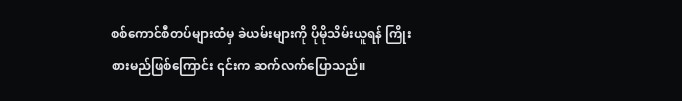စစ်ကောင်စီတပ်များထံမှ ခဲယမ်းများကို ပိုမိုသိမ်းယူရန် ကြိုးစားမည်ဖြစ်ကြောင်း ၎င်းက ဆက်လက်ပြောသည်။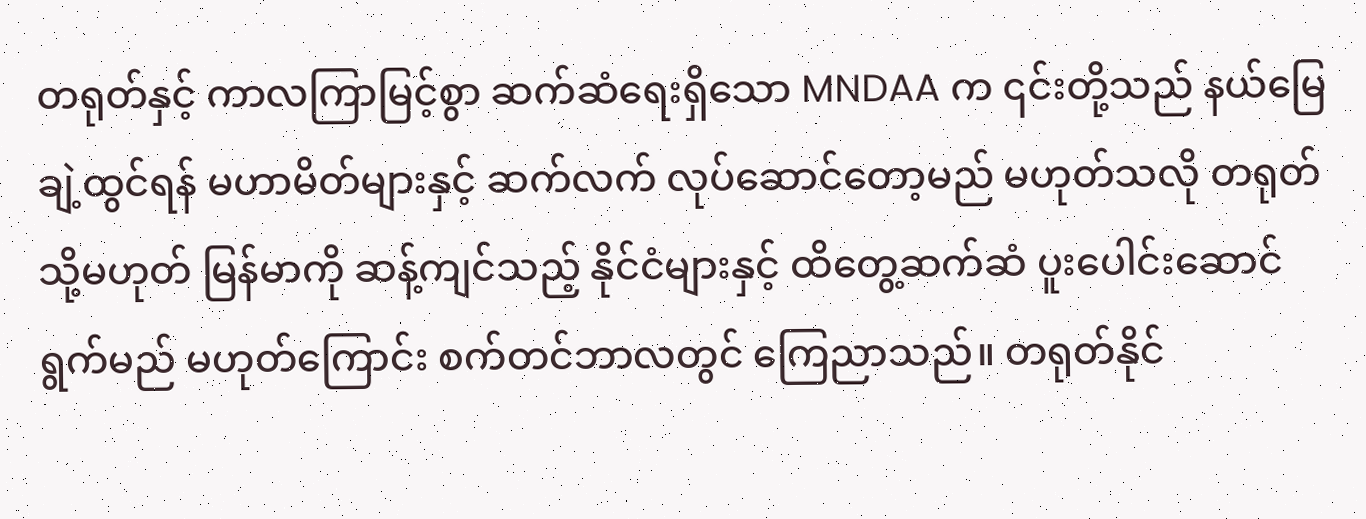တရုတ်နှင့် ကာလကြာမြင့်စွာ ဆက်ဆံရေးရှိသော MNDAA က ၎င်းတို့သည် နယ်မြေချဲ့ထွင်ရန် မဟာမိတ်များနှင့် ဆက်လက် လုပ်ဆောင်တော့မည် မဟုတ်သလို တရုတ် သို့မဟုတ် မြန်မာကို ဆန့်ကျင်သည့် နိုင်ငံများနှင့် ထိတွေ့ဆက်ဆံ ပူးပေါင်းဆောင်ရွက်မည် မဟုတ်ကြောင်း စက်တင်ဘာလတွင် ကြေညာသည်။ တရုတ်နိုင်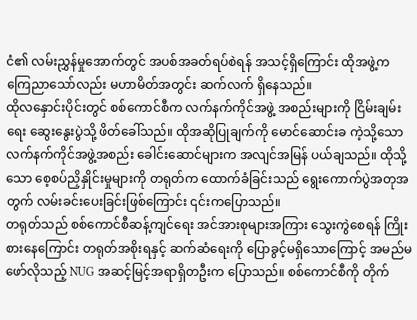ငံ၏ လမ်းညွှန်မှုအောက်တွင် အပစ်အခတ်ရပ်စဲရန် အသင့်ရှိကြောင်း ထိုအဖွဲ့က ကြေညာသော်လည်း မဟာမိတ်အတွင်း ဆက်လက် ရှိနေသည်။
ထိုလနှောင်းပိုင်းတွင် စစ်ကောင်စီက လက်နက်ကိုင်အဖွဲ့ အစည်းများကို ငြိမ်းချမ်းရေး ဆွေးနွေးပွဲသို့ ဖိတ်ခေါ်သည်။ ထိုအဆိုပြုချက်ကို မောင်ဆောင်းခ ကဲ့သို့သော လက်နက်ကိုင်အဖွဲ့အစည်း ခေါင်းဆောင်များက အလျင်အမြန် ပယ်ချသည်။ ထိုသို့သော စေ့စပ်ညှိနှိုင်းမှုများကို တရုတ်က ထောက်ခံခြင်းသည် ရွေးကောက်ပွဲအတုအတွက် လမ်းခင်းပေးခြင်းဖြစ်ကြောင်း ၎င်းကပြောသည်။
တရုတ်သည် စစ်ကောင်စီဆန့်ကျင်ရေး အင်အားစုများအကြား သွေးကွဲစေရန် ကြိုးစားနေကြောင်း တရုတ်အစိုးရနှင့် ဆက်ဆံရေးကို ပြောခွင့်မရှိသောကြောင့် အမည်မဖော်လိုသည့် NUG အဆင့်မြင့်အရာရှိတဦးက ပြောသည်။ စစ်ကောင်စီကို တိုက်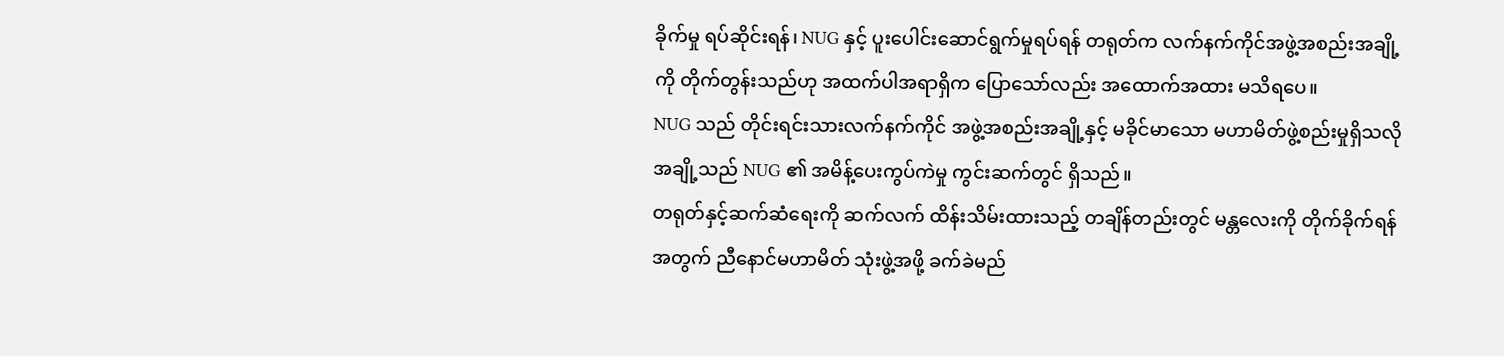ခိုက်မှု ရပ်ဆိုင်းရန်၊ NUG နှင့် ပူးပေါင်းဆောင်ရွက်မှုရပ်ရန် တရုတ်က လက်နက်ကိုင်အဖွဲ့အစည်းအချို့ကို တိုက်တွန်းသည်ဟု အထက်ပါအရာရှိက ပြောသော်လည်း အထောက်အထား မသိရပေ။
NUG သည် တိုင်းရင်းသားလက်နက်ကိုင် အဖွဲ့အစည်းအချို့နှင့် မခိုင်မာသော မဟာမိတ်ဖွဲ့စည်းမှုရှိသလို အချို့သည် NUG ၏ အမိန့်ပေးကွပ်ကဲမှု ကွင်းဆက်တွင် ရှိသည်။
တရုတ်နှင့်ဆက်ဆံရေးကို ဆက်လက် ထိန်းသိမ်းထားသည့် တချိန်တည်းတွင် မန္တလေးကို တိုက်ခိုက်ရန်အတွက် ညီနောင်မဟာမိတ် သုံးဖွဲ့အဖို့ ခက်ခဲမည်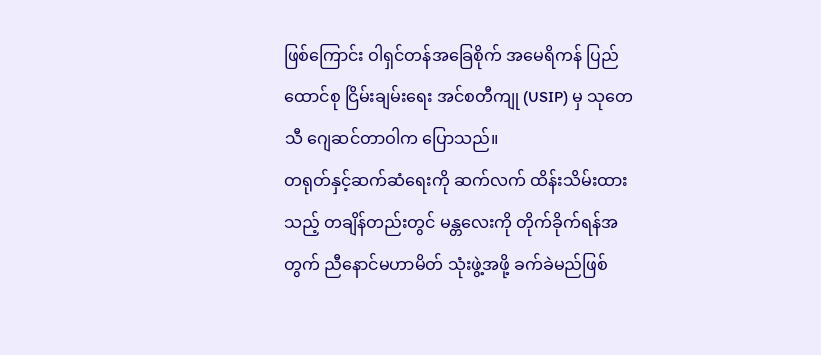ဖြစ်ကြောင်း ဝါရှင်တန်အခြေစိုက် အမေရိကန် ပြည်ထောင်စု ငြိမ်းချမ်းရေး အင်စတီကျု (USIP) မှ သုတေသီ ဂျေဆင်တာဝါက ပြောသည်။
တရုတ်နှင့်ဆက်ဆံရေးကို ဆက်လက် ထိန်းသိမ်းထားသည့် တချိန်တည်းတွင် မန္တလေးကို တိုက်ခိုက်ရန်အတွက် ညီနောင်မဟာမိတ် သုံးဖွဲ့အဖို့ ခက်ခဲမည်ဖြစ်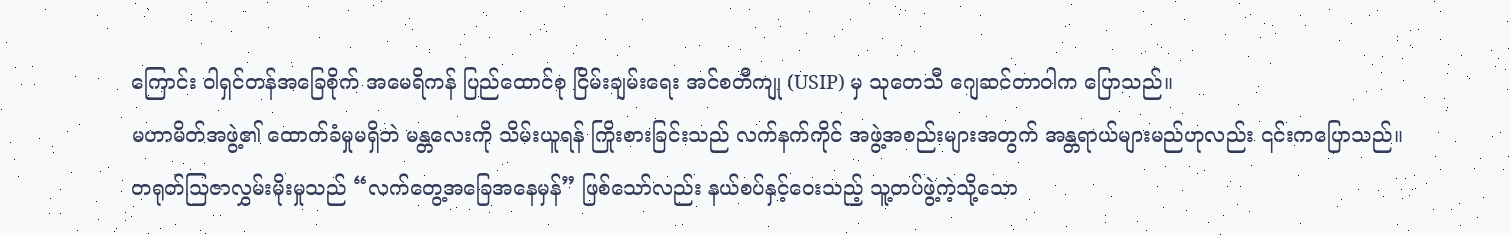ကြောင်း ဝါရှင်တန်အခြေစိုက် အမေရိကန် ပြည်ထောင်စု ငြိမ်းချမ်းရေး အင်စတီကျု (USIP) မှ သုတေသီ ဂျေဆင်တာဝါက ပြောသည်။
မဟာမိတ်အဖွဲ့၏ ထောက်ခံမှုမရှိဘဲ မန္တလေးကို သိမ်းယူရန် ကြိုးစားခြင်းသည် လက်နက်ကိုင် အဖွဲ့အစည်းများအတွက် အန္တရာယ်များမည်ဟုလည်း ၎င်းကပြောသည်။
တရုတ်သြဇာလွှမ်းမိုးမှုသည် “လက်တွေ့အခြေအနေမှန်” ဖြစ်သော်လည်း နယ်စပ်နှင့်ဝေးသည့် သူ့တပ်ဖွဲ့ကဲ့သို့သော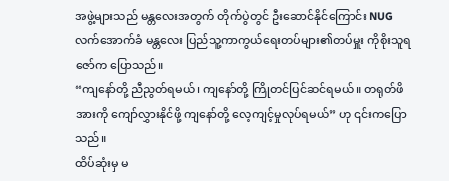အဖွဲ့များသည် မန္တလေးအတွက် တိုက်ပွဲတွင် ဦးဆောင်နိုင်ကြောင်း NUG လက်အောက်ခံ မန္တလေး ပြည်သူ့ကာကွယ်ရေးတပ်များ၏တပ်မှူး ကိုစိုးသူရဇော်က ပြောသည်။
“ကျနော်တို့ ညီညွတ်ရမယ်၊ ကျနော်တို့ ကြိုတင်ပြင်ဆင်ရမယ်။ တရုတ်ဖိအားကို ကျော်လွှားနိုင်ဖို့ ကျနော်တို့ လေ့ကျင့်မှုလုပ်ရမယ်” ဟု ၎င်းကပြောသည်။
ထိပ်ဆုံးမှ မ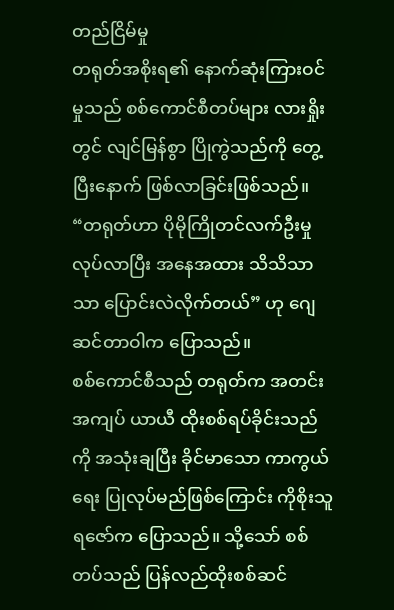တည်ငြိမ်မှု
တရုတ်အစိုးရ၏ နောက်ဆုံးကြားဝင်မှုသည် စစ်ကောင်စီတပ်များ လားရှိုးတွင် လျင်မြန်စွာ ပြိုကွဲသည်ကို တွေ့ပြီးနောက် ဖြစ်လာခြင်းဖြစ်သည်။
“တရုတ်ဟာ ပိုမိုကြိုတင်လက်ဦးမှု လုပ်လာပြီး အနေအထား သိသိသာသာ ပြောင်းလဲလိုက်တယ်” ဟု ဂျေဆင်တာဝါက ပြောသည်။
စစ်ကောင်စီသည် တရုတ်က အတင်းအကျပ် ယာယီ ထိုးစစ်ရပ်ခိုင်းသည်ကို အသုံးချပြီး ခိုင်မာသော ကာကွယ်ရေး ပြုလုပ်မည်ဖြစ်ကြောင်း ကိုစိုးသူရဇော်က ပြောသည်။ သို့သော် စစ်တပ်သည် ပြန်လည်ထိုးစစ်ဆင်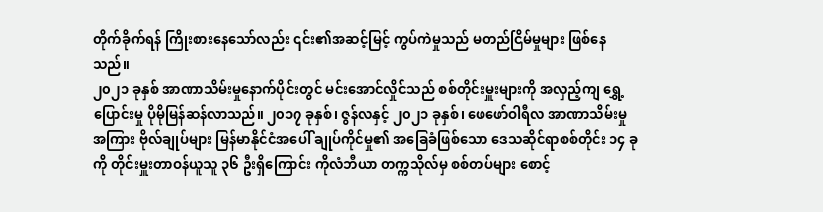တိုက်ခိုက်ရန် ကြိုးစားနေသော်လည်း ၎င်း၏အဆင့်မြင့် ကွပ်ကဲမှုသည် မတည်ငြိမ်မှုများ ဖြစ်နေသည်။
၂၀၂၁ ခုနှစ် အာဏာသိမ်းမှုနောက်ပိုင်းတွင် မင်းအောင်လှိုင်သည် စစ်တိုင်းမှူးများကို အလှည့်ကျ ရွှေ့ပြောင်းမှု ပိုမိုမြန်ဆန်လာသည်။ ၂၀၁၇ ခုနှစ်၊ ဇွန်လနှင့် ၂၀၂၁ ခုနှစ်၊ ဖေဖော်ဝါရီလ အာဏာသိမ်းမှုအကြား ဗိုလ်ချုပ်များ မြန်မာနိုင်ငံအပေါ် ချုပ်ကိုင်မှု၏ အခြေခံဖြစ်သော ဒေသဆိုင်ရာစစ်တိုင်း ၁၄ ခုကို တိုင်းမှူးတာဝန်ယူသူ ၃၆ ဦးရှိကြောင်း ကိုလံဘီယာ တက္ကသိုလ်မှ စစ်တပ်များ စောင့်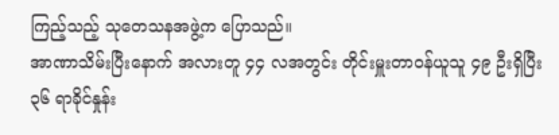ကြည့်သည့် သုတေသနအဖွဲ့က ပြောသည်။
အာဏာသိမ်းပြီးနောက် အလားတူ ၄၄ လအတွင်း တိုင်းမှူးတာဝန်ယူသူ ၄၉ ဦးရှိပြီး ၃၆ ရာခိုင်နှုန်း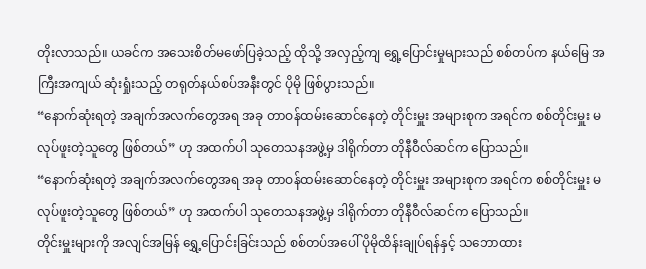တိုးလာသည်။ ယခင်က အသေးစိတ်မဖော်ပြခဲ့သည့် ထိုသို့ အလှည့်ကျ ရွှေ့ပြောင်းမှုများသည် စစ်တပ်က နယ်မြေ အကြီးအကျယ် ဆုံးရှုံးသည့် တရုတ်နယ်စပ်အနီးတွင် ပိုမို ဖြစ်ပွားသည်။
“နောက်ဆုံးရတဲ့ အချက်အလက်တွေအရ အခု တာဝန်ထမ်းဆောင်နေတဲ့ တိုင်းမှူး အများစုက အရင်က စစ်တိုင်းမှူး မလုပ်ဖူးတဲ့သူတွေ ဖြစ်တယ်” ဟု အထက်ပါ သုတေသနအဖွဲ့မှ ဒါရိုက်တာ တိုနီဝီလ်ဆင်က ပြောသည်။
“နောက်ဆုံးရတဲ့ အချက်အလက်တွေအရ အခု တာဝန်ထမ်းဆောင်နေတဲ့ တိုင်းမှူး အများစုက အရင်က စစ်တိုင်းမှူး မလုပ်ဖူးတဲ့သူတွေ ဖြစ်တယ်” ဟု အထက်ပါ သုတေသနအဖွဲ့မှ ဒါရိုက်တာ တိုနီဝီလ်ဆင်က ပြောသည်။
တိုင်းမှူးများကို အလျင်အမြန် ရွှေ့ပြောင်းခြင်းသည် စစ်တပ်အပေါ် ပိုမိုထိန်းချုပ်ရန်နှင့် သဘောထား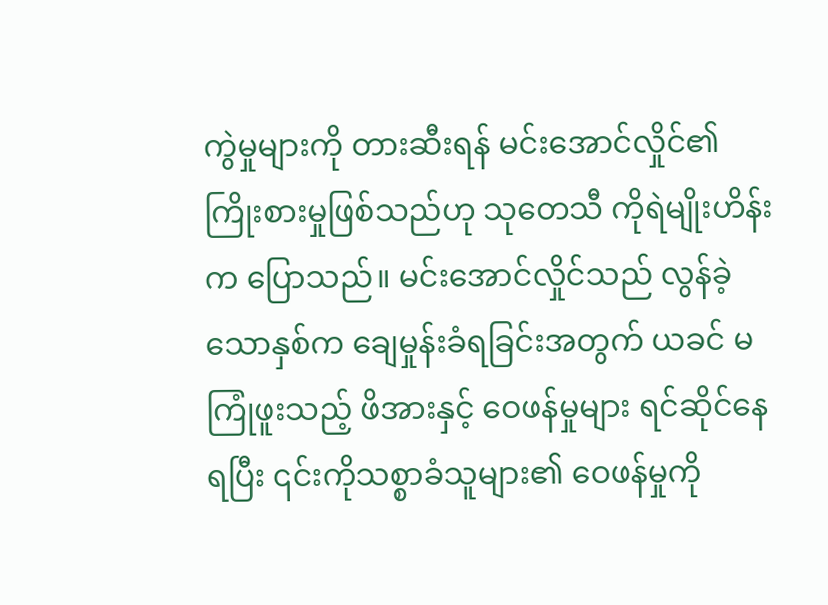ကွဲမှုများကို တားဆီးရန် မင်းအောင်လှိုင်၏ ကြိုးစားမှုဖြစ်သည်ဟု သုတေသီ ကိုရဲမျိုးဟိန်းက ပြောသည်။ မင်းအောင်လှိုင်သည် လွန်ခဲ့သောနှစ်က ချေမှုန်းခံရခြင်းအတွက် ယခင် မကြုံဖူးသည့် ဖိအားနှင့် ဝေဖန်မှုများ ရင်ဆိုင်နေရပြီး ၎င်းကိုသစ္စာခံသူများ၏ ဝေဖန်မှုကို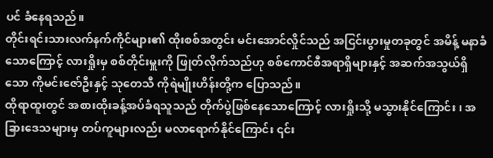ပင် ခံနေရသည်။
တိုင်းရင်းသားလက်နက်ကိုင်များ၏ ထိုးစစ်အတွင်း မင်းအောင်လှိုင်သည် အငြင်းပွားမှုတခုတွင် အမိန့် မနာခံသောကြောင့် လားရှိုးမှ စစ်တိုင်းမှူးကို ဖြုတ်လိုက်သည်ဟု စစ်ကောင်စီအရာရှိများနှင့် အဆက်အသွယ်ရှိသော ကိုမင်းဇော်ဦးနှင့် သုတေသီ ကိုရဲမျိုးဟိန်းတို့က ပြောသည်။
ထိုရာထူးတွင် အစားထိုးခန့်အပ်ခံရသူသည် တိုက်ပွဲဖြစ်နေသောကြောင့် လားရှိုးသို့ မသွားနိုင်ကြောင်း၊ အခြားဒေသများမှ တပ်ကူများလည်း မလာရောက်နိုင်ကြောင်း ၎င်း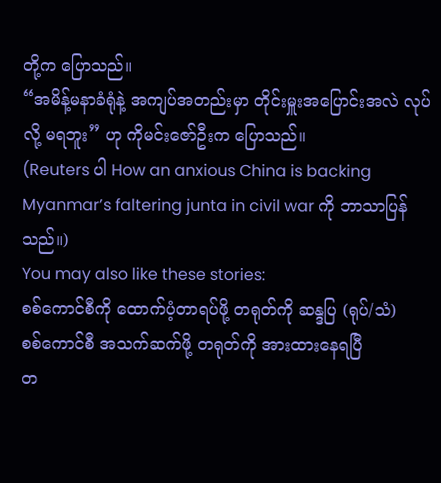တို့က ပြောသည်။
“အမိန့်မနာခံရုံနဲ့ အကျပ်အတည်းမှာ တိုင်းမှူးအပြောင်းအလဲ လုပ်လို့ မရဘူး” ဟု ကိုမင်းဇော်ဦးက ပြောသည်။
(Reuters ပါ How an anxious China is backing Myanmar’s faltering junta in civil war ကို ဘာသာပြန်သည်။)
You may also like these stories:
စစ်ကောင်စီကို ထောက်ပံ့တာရပ်ဖို့ တရုတ်ကို ဆန္ဒပြ (ရုပ်/သံ)
စစ်ကောင်စီ အသက်ဆက်ဖို့ တရုတ်ကို အားထားနေရပြီ
တ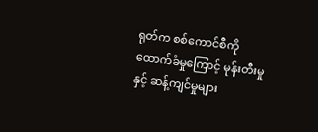ရုတ်က စစ်ကောင်စီကို ထောက်ခံမှုကြောင့် မုန်းတီးမှုနှင့် ဆန့်ကျင်မှုများ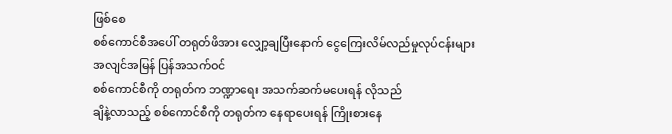ဖြစ်စေ
စစ်ကောင်စီအပေါ် တရုတ်ဖိအား လျှော့ချပြီးနောက် ငွေကြေးလိမ်လည်မှုလုပ်ငန်းများ အလျင်အမြန် ပြန်အသက်ဝင်
စစ်ကောင်စီကို တရုတ်က ဘဏ္ဍာရေး အသက်ဆက်မပေးရန် လိုသည်
ချိနဲ့လာသည့် စစ်ကောင်စီကို တရုတ်က နေရာပေးရန် ကြိုးစားနေ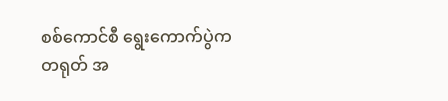စစ်ကောင်စီ ရွေးကောက်ပွဲက တရုတ် အ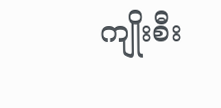ကျိုးစီး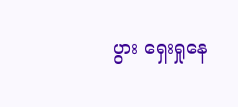ပွား ရှေးရှုနေ